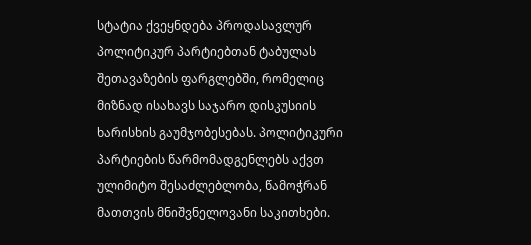სტატია ქვეყნდება პროდასავლურ პოლიტიკურ პარტიებთან ტაბულას შეთავაზების ფარგლებში, რომელიც მიზნად ისახავს საჯარო დისკუსიის ხარისხის გაუმჯობესებას. პოლიტიკური პარტიების წარმომადგენლებს აქვთ ულიმიტო შესაძლებლობა, წამოჭრან მათთვის მნიშვნელოვანი საკითხები.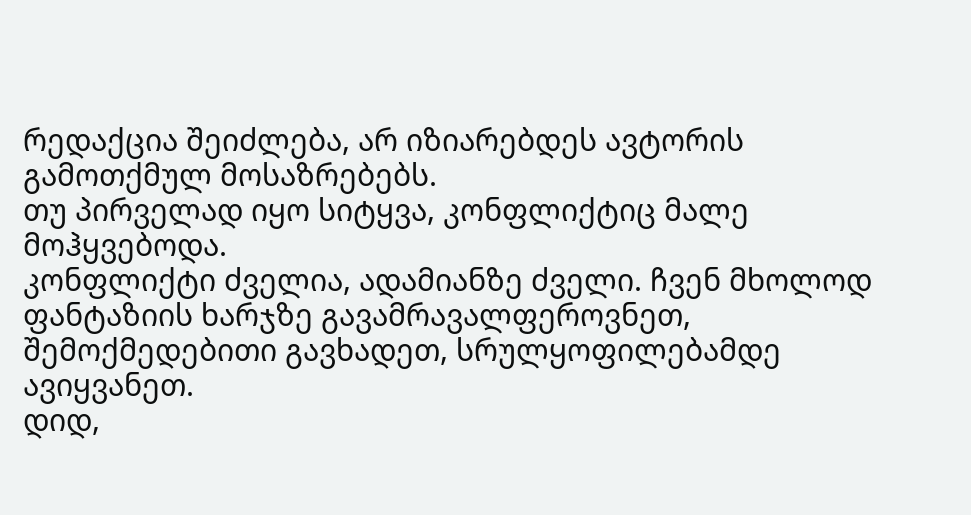რედაქცია შეიძლება, არ იზიარებდეს ავტორის გამოთქმულ მოსაზრებებს.
თუ პირველად იყო სიტყვა, კონფლიქტიც მალე მოჰყვებოდა.
კონფლიქტი ძველია, ადამიანზე ძველი. ჩვენ მხოლოდ ფანტაზიის ხარჯზე გავამრავალფეროვნეთ, შემოქმედებითი გავხადეთ, სრულყოფილებამდე ავიყვანეთ.
დიდ,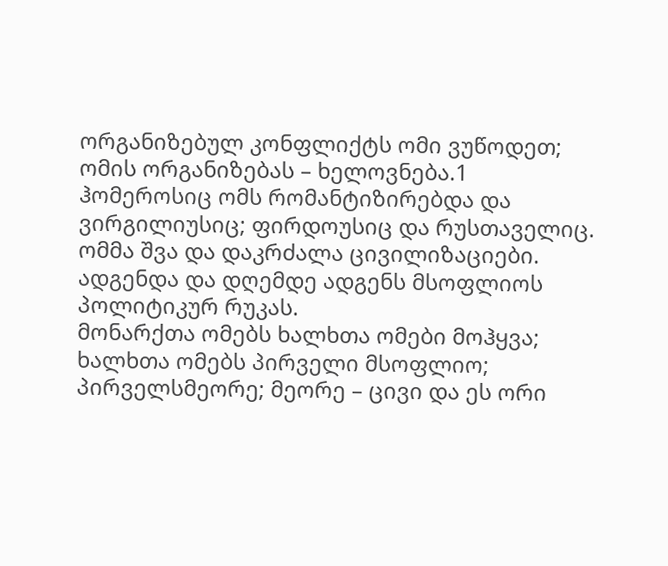ორგანიზებულ კონფლიქტს ომი ვუწოდეთ; ომის ორგანიზებას – ხელოვნება.1
ჰომეროსიც ომს რომანტიზირებდა და ვირგილიუსიც; ფირდოუსიც და რუსთაველიც. ომმა შვა და დაკრძალა ცივილიზაციები. ადგენდა და დღემდე ადგენს მსოფლიოს პოლიტიკურ რუკას.
მონარქთა ომებს ხალხთა ომები მოჰყვა; ხალხთა ომებს პირველი მსოფლიო; პირველსმეორე; მეორე – ცივი და ეს ორი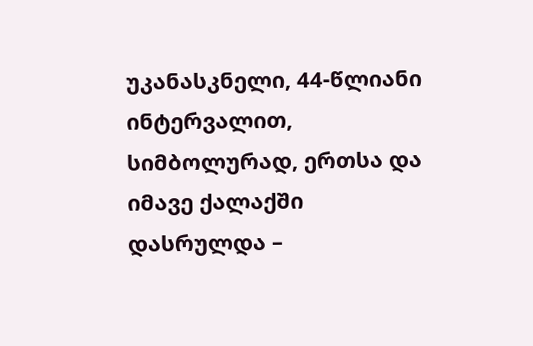უკანასკნელი, 44-წლიანი ინტერვალით, სიმბოლურად, ერთსა და იმავე ქალაქში დასრულდა –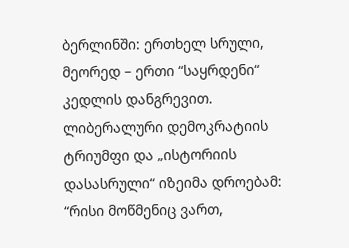ბერლინში: ერთხელ სრული, მეორედ – ერთი “საყრდენი“ კედლის დანგრევით.
ლიბერალური დემოკრატიის ტრიუმფი და „ისტორიის დასასრული“ იზეიმა დროებამ:
“რისი მოწმენიც ვართ,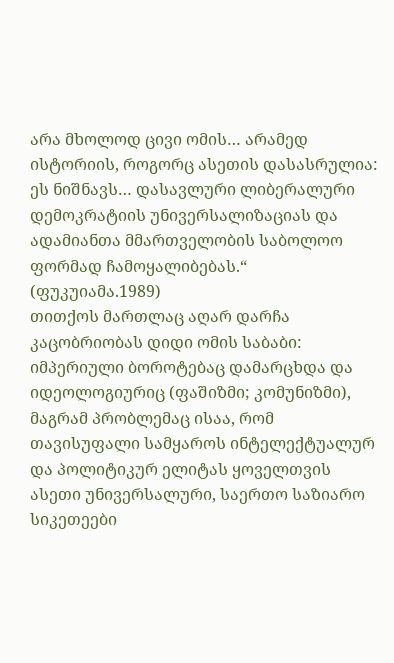არა მხოლოდ ცივი ომის… არამედ ისტორიის, როგორც ასეთის დასასრულია: ეს ნიშნავს… დასავლური ლიბერალური დემოკრატიის უნივერსალიზაციას და ადამიანთა მმართველობის საბოლოო ფორმად ჩამოყალიბებას.“ (ფუკუიამა.1989)
თითქოს მართლაც აღარ დარჩა კაცობრიობას დიდი ომის საბაბი: იმპერიული ბოროტებაც დამარცხდა და იდეოლოგიურიც (ფაშიზმი; კომუნიზმი), მაგრამ პრობლემაც ისაა, რომ თავისუფალი სამყაროს ინტელექტუალურ და პოლიტიკურ ელიტას ყოველთვის ასეთი უნივერსალური, საერთო საზიარო სიკეთეები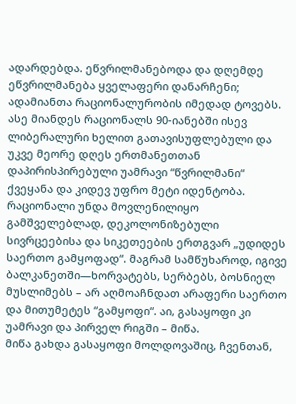ადარდებდა. ეწვრილმანებოდა და დღემდე ეწვრილმანება ყველაფერი დანარჩენი; ადამიანთა რაციონალურობის იმედად ტოვებს.
ასე მიანდეს რაციონალს 90-იანებში ისევ ლიბერალური ხელით გათავისუფლებული და უკვე მეორე დღეს ერთმანეთთან დაპირისპირებული უამრავი “წვრილმანი“ ქვეყანა და კიდევ უფრო მეტი იდენტობა. რაციონალი უნდა მოვლენილიყო გამშველებლად, დეკოლონიზებული სივრცეებისა და სიკეთეების ერთგვარ „უდიდეს საერთო გამყოფად“. მაგრამ სამწუხაროდ, იგივე ბალკანეთში—ხორვატებს, სერბებს, ბოსნიელ მუსლიმებს – არ აღმოაჩნდათ არაფერი საერთო და მითუმეტეს “გამყოფი“. აი, გასაყოფი კი უამრავი და პირველ რიგში – მიწა.
მიწა გახდა გასაყოფი მოლდოვაშიც, ჩვენთან,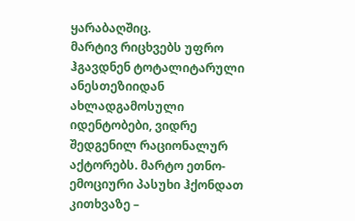ყარაბაღშიც.
მარტივ რიცხვებს უფრო ჰგავდნენ ტოტალიტარული ანესთეზიიდან ახლადგამოსული იდენტობები, ვიდრე შედგენილ რაციონალურ აქტორებს. მარტო ეთნო-ემოციური პასუხი ჰქონდათ კითხვაზე –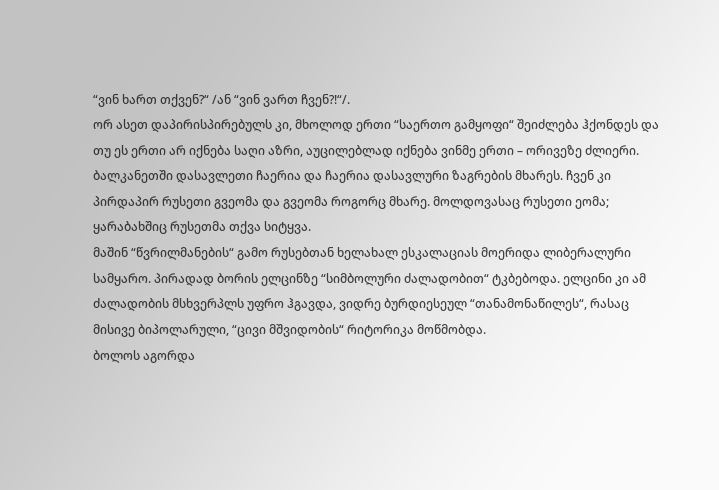“ვინ ხართ თქვენ?“ /ან “ვინ ვართ ჩვენ?!“/.
ორ ასეთ დაპირისპირებულს კი, მხოლოდ ერთი “საერთო გამყოფი“ შეიძლება ჰქონდეს და თუ ეს ერთი არ იქნება საღი აზრი, აუცილებლად იქნება ვინმე ერთი – ორივეზე ძლიერი.
ბალკანეთში დასავლეთი ჩაერია და ჩაერია დასავლური ზაგრების მხარეს. ჩვენ კი პირდაპირ რუსეთი გვეომა და გვეომა როგორც მხარე. მოლდოვასაც რუსეთი ეომა; ყარაბახშიც რუსეთმა თქვა სიტყვა.
მაშინ “წვრილმანების“ გამო რუსებთან ხელახალ ესკალაციას მოერიდა ლიბერალური სამყარო. პირადად ბორის ელცინზე “სიმბოლური ძალადობით“ ტკბებოდა. ელცინი კი ამ ძალადობის მსხვერპლს უფრო ჰგავდა, ვიდრე ბურდიესეულ “თანამონაწილეს“, რასაც მისივე ბიპოლარული, “ცივი მშვიდობის“ რიტორიკა მოწმობდა.
ბოლოს აგორდა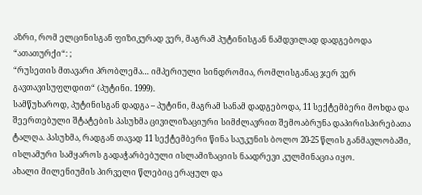აზრი, რომ ელცინისგან ფიზიკურად ვერ, მაგრამ პუტინისგან ნამდვილად დადგებოდა “ათათურქი“: ;
“რუსეთის მთავარი პრობლემა… იმპერიული სინდრომია, რომლისგანაც ჯერ ვერ გავთავისუფლდით“ (პუტინი. 1999).
სამწუხაროდ, პუტინისგან დადგა – პუტინი, მაგრამ სანამ დადგებოდა, 11 სექტემბერი მოხდა და შეერთებული შტატების პასუხმა ცივილიზაციური სიმძლავრით შემოაბრუნა დაპირისპირებათა ტალღა. პასუხმა, რადგან თავად 11 სექტემბერი წინა საუკუნის ბოლო 20-25 წლის განმავლობაში, ისლამური სამყაროს გადაჭარბებული ისლამიზაციის ნაადრევი კულმინაცია იყო.
ახალი მილენიუმის პირველი წლებიც ერაყულ და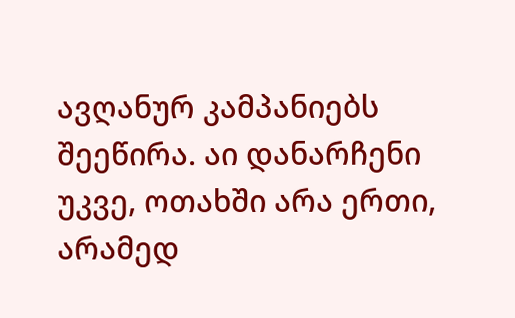ავღანურ კამპანიებს შეეწირა. აი დანარჩენი უკვე, ოთახში არა ერთი, არამედ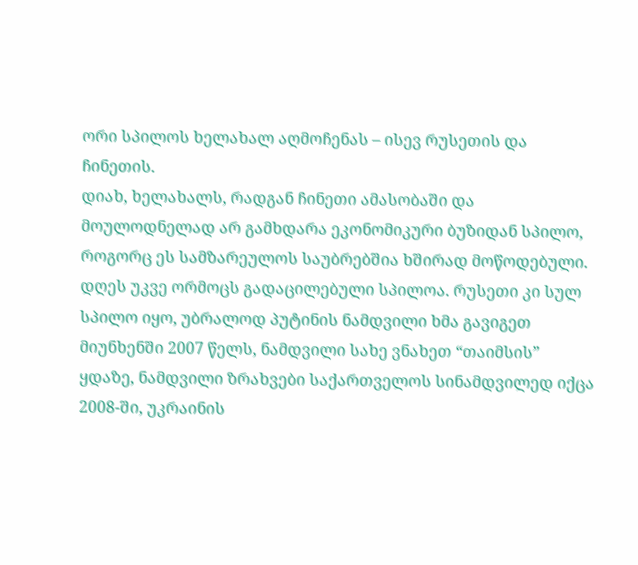ორი სპილოს ხელახალ აღმოჩენას – ისევ რუსეთის და ჩინეთის.
დიახ, ხელახალს, რადგან ჩინეთი ამასობაში და მოულოდნელად არ გამხდარა ეკონომიკური ბუზიდან სპილო, როგორც ეს სამზარეულოს საუბრებშია ხშირად მოწოდებული. დღეს უკვე ორმოცს გადაცილებული სპილოა. რუსეთი კი სულ სპილო იყო, უბრალოდ პუტინის ნამდვილი ხმა გავიგეთ მიუნხენში 2007 წელს, ნამდვილი სახე ვნახეთ “თაიმსის” ყდაზე, ნამდვილი ზრახვები საქართველოს სინამდვილედ იქცა 2008-ში, უკრაინის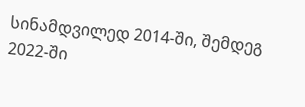სინამდვილედ 2014-ში, შემდეგ 2022-ში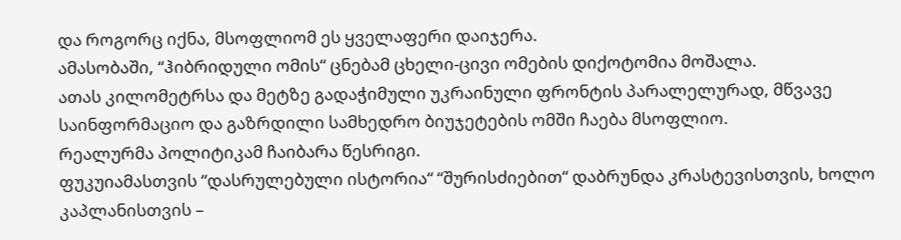და როგორც იქნა, მსოფლიომ ეს ყველაფერი დაიჯერა.
ამასობაში, “ჰიბრიდული ომის“ ცნებამ ცხელი-ცივი ომების დიქოტომია მოშალა.
ათას კილომეტრსა და მეტზე გადაჭიმული უკრაინული ფრონტის პარალელურად, მწვავე საინფორმაციო და გაზრდილი სამხედრო ბიუჯეტების ომში ჩაება მსოფლიო.
რეალურმა პოლიტიკამ ჩაიბარა წესრიგი.
ფუკუიამასთვის “დასრულებული ისტორია“ “შურისძიებით“ დაბრუნდა კრასტევისთვის, ხოლო კაპლანისთვის –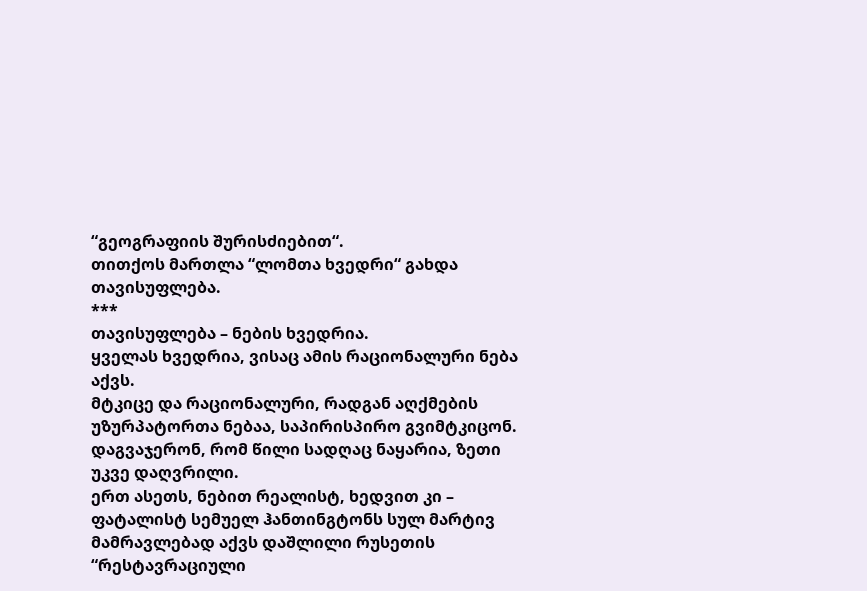“გეოგრაფიის შურისძიებით“.
თითქოს მართლა “ლომთა ხვედრი“ გახდა თავისუფლება.
***
თავისუფლება – ნების ხვედრია.
ყველას ხვედრია, ვისაც ამის რაციონალური ნება აქვს.
მტკიცე და რაციონალური, რადგან აღქმების უზურპატორთა ნებაა, საპირისპირო გვიმტკიცონ. დაგვაჯერონ, რომ წილი სადღაც ნაყარია, ზეთი უკვე დაღვრილი.
ერთ ასეთს, ნებით რეალისტ, ხედვით კი – ფატალისტ სემუელ ჰანთინგტონს სულ მარტივ მამრავლებად აქვს დაშლილი რუსეთის “რესტავრაციული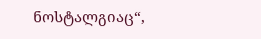ნოსტალგიაც“,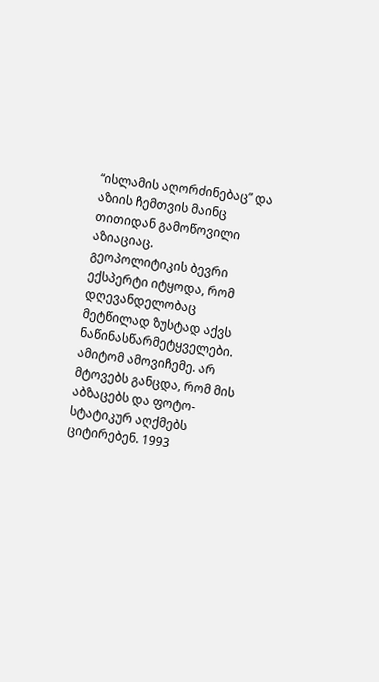“ისლამის აღორძინებაც” და აზიის ჩემთვის მაინც თითიდან გამოწოვილი აზიაციაც.
გეოპოლიტიკის ბევრი ექსპერტი იტყოდა, რომ დღევანდელობაც მეტწილად ზუსტად აქვს ნაწინასწარმეტყველები. ამიტომ ამოვიჩემე. არ მტოვებს განცდა, რომ მის აბზაცებს და ფოტო-სტატიკურ აღქმებს ციტირებენ. 1993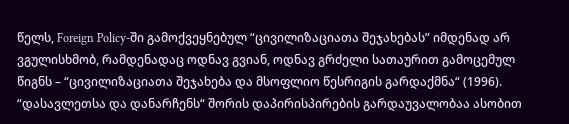წელს, Foreign Policy-ში გამოქვეყნებულ “ცივილიზაციათა შეჯახებას” იმდენად არ ვგულისხმობ, რამდენადაც ოდნავ გვიან, ოდნავ გრძელი სათაურით გამოცემულ წიგნს – “ცივილიზაციათა შეჯახება და მსოფლიო წესრიგის გარდაქმნა“ (1996).
“დასავლეთსა და დანარჩენს“ შორის დაპირისპირების გარდაუვალობაა ასობით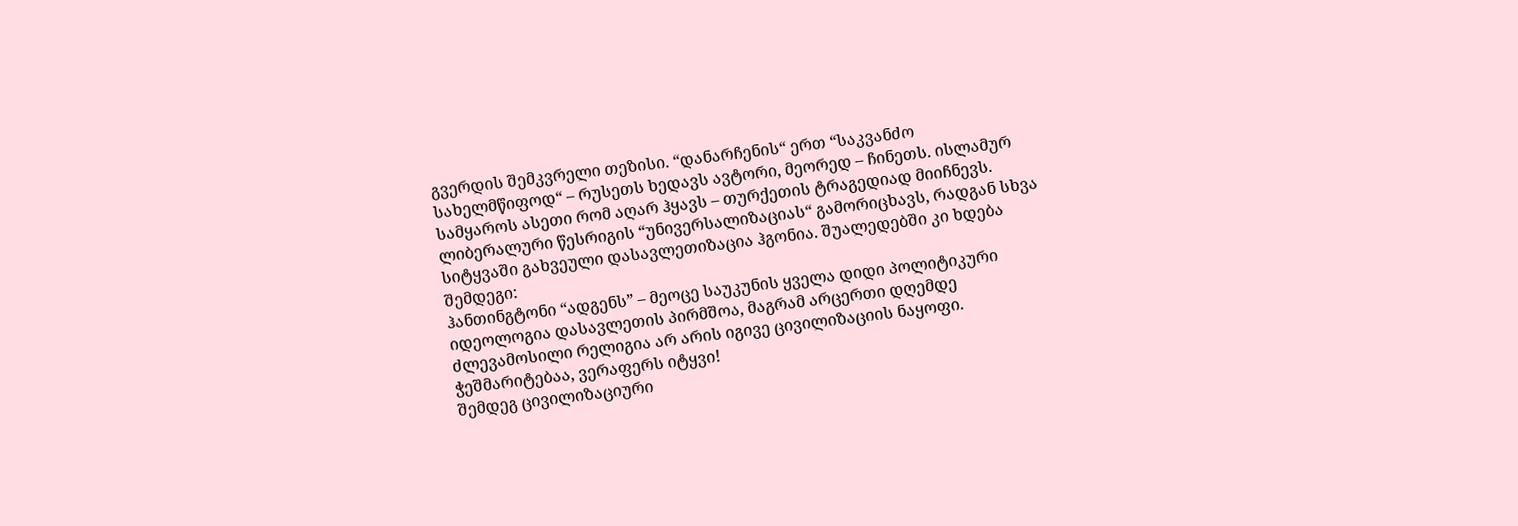გვერდის შემკვრელი თეზისი. “დანარჩენის“ ერთ “საკვანძო სახელმწიფოდ“ – რუსეთს ხედავს ავტორი, მეორედ – ჩინეთს. ისლამურ სამყაროს ასეთი რომ აღარ ჰყავს – თურქეთის ტრაგედიად მიიჩნევს. ლიბერალური წესრიგის “უნივერსალიზაციას“ გამორიცხავს, რადგან სხვა სიტყვაში გახვეული დასავლეთიზაცია ჰგონია. შუალედებში კი ხდება შემდეგი:
ჰანთინგტონი “ადგენს” – მეოცე საუკუნის ყველა დიდი პოლიტიკური იდეოლოგია დასავლეთის პირმშოა, მაგრამ არცერთი დღემდე ძლევამოსილი რელიგია არ არის იგივე ცივილიზაციის ნაყოფი.
ჭეშმარიტებაა, ვერაფერს იტყვი!
შემდეგ ცივილიზაციური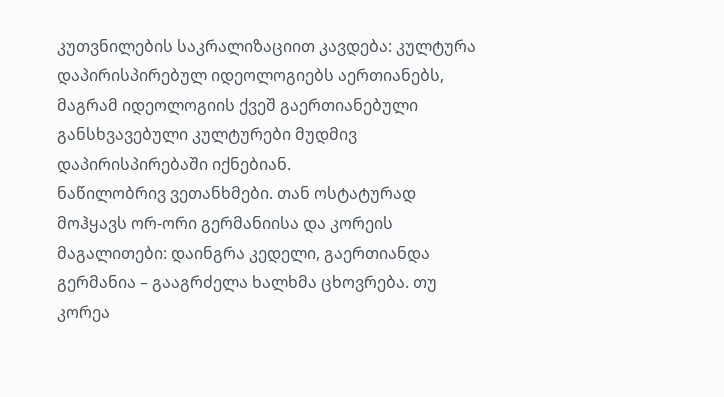კუთვნილების საკრალიზაციით კავდება: კულტურა დაპირისპირებულ იდეოლოგიებს აერთიანებს, მაგრამ იდეოლოგიის ქვეშ გაერთიანებული განსხვავებული კულტურები მუდმივ დაპირისპირებაში იქნებიან.
ნაწილობრივ ვეთანხმები. თან ოსტატურად მოჰყავს ორ-ორი გერმანიისა და კორეის მაგალითები: დაინგრა კედელი, გაერთიანდა გერმანია – გააგრძელა ხალხმა ცხოვრება. თუ კორეა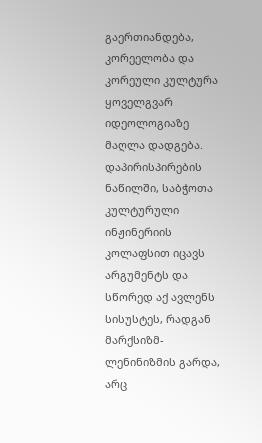გაერთიანდება, კორეელობა და კორეული კულტურა ყოველგვარ იდეოლოგიაზე მაღლა დადგება. დაპირისპირების ნაწილში, საბჭოთა კულტურული ინჟინერიის კოლაფსით იცავს არგუმენტს და სწორედ აქ ავლენს სისუსტეს, რადგან მარქსიზმ-ლენინიზმის გარდა, არც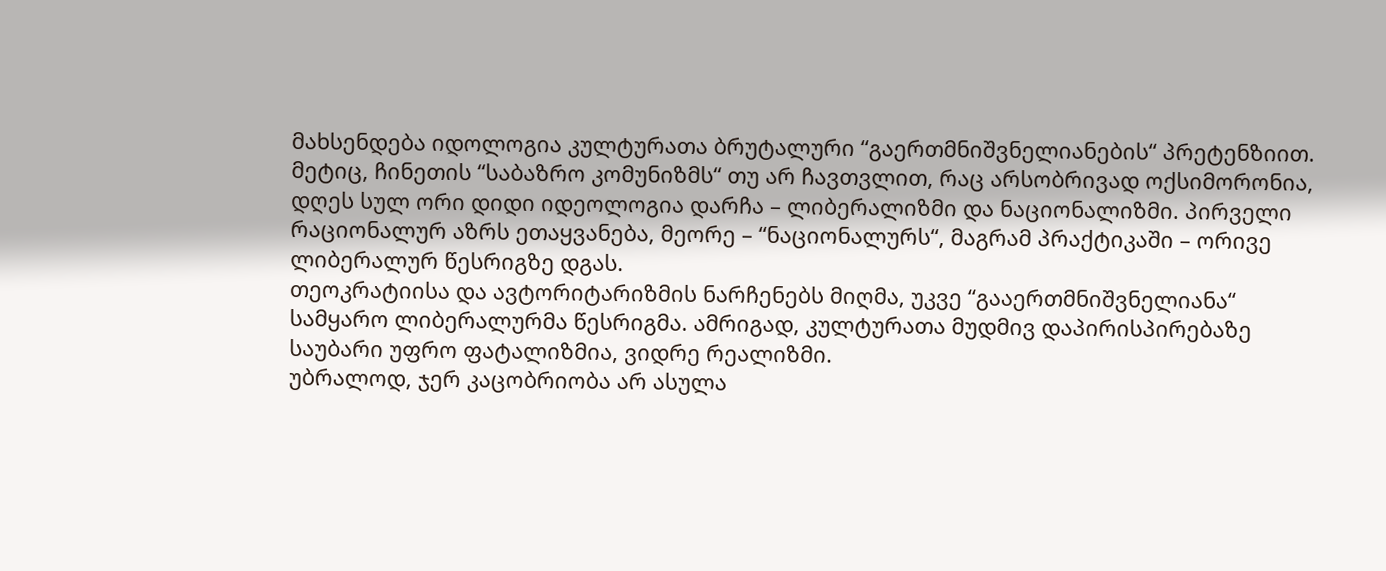მახსენდება იდოლოგია კულტურათა ბრუტალური “გაერთმნიშვნელიანების“ პრეტენზიით.
მეტიც, ჩინეთის “საბაზრო კომუნიზმს“ თუ არ ჩავთვლით, რაც არსობრივად ოქსიმორონია, დღეს სულ ორი დიდი იდეოლოგია დარჩა – ლიბერალიზმი და ნაციონალიზმი. პირველი რაციონალურ აზრს ეთაყვანება, მეორე – “ნაციონალურს“, მაგრამ პრაქტიკაში – ორივე ლიბერალურ წესრიგზე დგას.
თეოკრატიისა და ავტორიტარიზმის ნარჩენებს მიღმა, უკვე “გააერთმნიშვნელიანა“ სამყარო ლიბერალურმა წესრიგმა. ამრიგად, კულტურათა მუდმივ დაპირისპირებაზე საუბარი უფრო ფატალიზმია, ვიდრე რეალიზმი.
უბრალოდ, ჯერ კაცობრიობა არ ასულა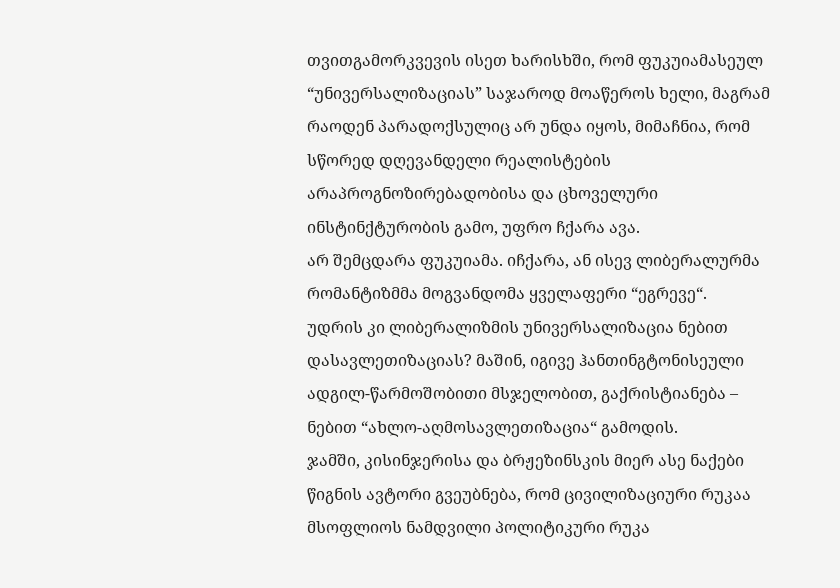თვითგამორკვევის ისეთ ხარისხში, რომ ფუკუიამასეულ “უნივერსალიზაციას” საჯაროდ მოაწეროს ხელი, მაგრამ რაოდენ პარადოქსულიც არ უნდა იყოს, მიმაჩნია, რომ სწორედ დღევანდელი რეალისტების არაპროგნოზირებადობისა და ცხოველური ინსტინქტურობის გამო, უფრო ჩქარა ავა.
არ შემცდარა ფუკუიამა. იჩქარა, ან ისევ ლიბერალურმა რომანტიზმმა მოგვანდომა ყველაფერი “ეგრევე“.
უდრის კი ლიბერალიზმის უნივერსალიზაცია ნებით დასავლეთიზაციას? მაშინ, იგივე ჰანთინგტონისეული ადგილ-წარმოშობითი მსჯელობით, გაქრისტიანება – ნებით “ახლო-აღმოსავლეთიზაცია“ გამოდის.
ჯამში, კისინჯერისა და ბრჟეზინსკის მიერ ასე ნაქები წიგნის ავტორი გვეუბნება, რომ ცივილიზაციური რუკაა მსოფლიოს ნამდვილი პოლიტიკური რუკა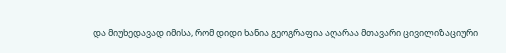და მიუხედავად იმისა, რომ დიდი ხანია გეოგრაფია აღარაა მთავარი ცივილიზაციური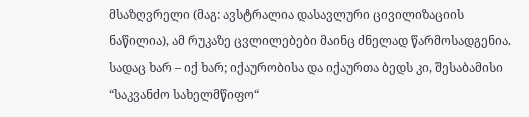მსაზღვრელი (მაგ: ავსტრალია დასავლური ცივილიზაციის ნაწილია), ამ რუკაზე ცვლილებები მაინც ძნელად წარმოსადგენია. სადაც ხარ – იქ ხარ; იქაურობისა და იქაურთა ბედს კი, შესაბამისი “საკვანძო სახელმწიფო“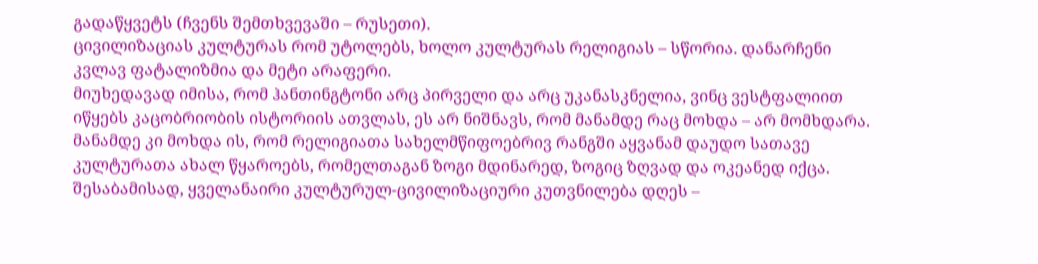გადაწყვეტს (ჩვენს შემთხვევაში – რუსეთი).
ცივილიზაციას კულტურას რომ უტოლებს, ხოლო კულტურას რელიგიას – სწორია. დანარჩენი კვლავ ფატალიზმია და მეტი არაფერი.
მიუხედავად იმისა, რომ ჰანთინგტონი არც პირველი და არც უკანასკნელია, ვინც ვესტფალიით იწყებს კაცობრიობის ისტორიის ათვლას, ეს არ ნიშნავს, რომ მანამდე რაც მოხდა – არ მომხდარა.
მანამდე კი მოხდა ის, რომ რელიგიათა სახელმწიფოებრივ რანგში აყვანამ დაუდო სათავე კულტურათა ახალ წყაროებს, რომელთაგან ზოგი მდინარედ, ზოგიც ზღვად და ოკეანედ იქცა.
შესაბამისად, ყველანაირი კულტურულ-ცივილიზაციური კუთვნილება დღეს –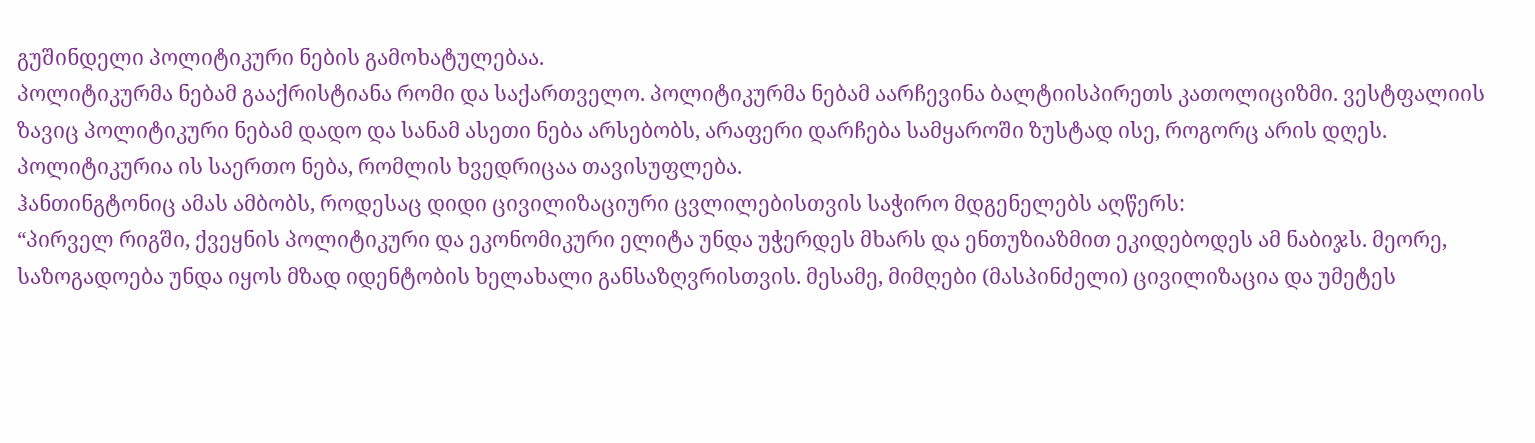გუშინდელი პოლიტიკური ნების გამოხატულებაა.
პოლიტიკურმა ნებამ გააქრისტიანა რომი და საქართველო. პოლიტიკურმა ნებამ აარჩევინა ბალტიისპირეთს კათოლიციზმი. ვესტფალიის ზავიც პოლიტიკური ნებამ დადო და სანამ ასეთი ნება არსებობს, არაფერი დარჩება სამყაროში ზუსტად ისე, როგორც არის დღეს.
პოლიტიკურია ის საერთო ნება, რომლის ხვედრიცაა თავისუფლება.
ჰანთინგტონიც ამას ამბობს, როდესაც დიდი ცივილიზაციური ცვლილებისთვის საჭირო მდგენელებს აღწერს:
“პირველ რიგში, ქვეყნის პოლიტიკური და ეკონომიკური ელიტა უნდა უჭერდეს მხარს და ენთუზიაზმით ეკიდებოდეს ამ ნაბიჯს. მეორე, საზოგადოება უნდა იყოს მზად იდენტობის ხელახალი განსაზღვრისთვის. მესამე, მიმღები (მასპინძელი) ცივილიზაცია და უმეტეს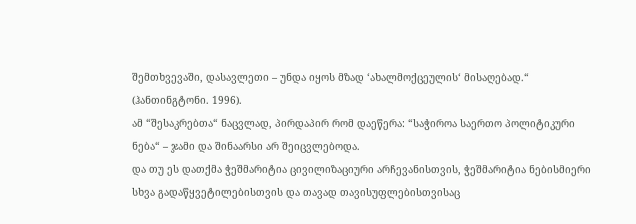შემთხვევაში, დასავლეთი – უნდა იყოს მზად ‘ახალმოქცეულის‘ მისაღებად.“ (ჰანთინგტონი. 1996).
ამ “შესაკრებთა“ ნაცვლად, პირდაპირ რომ დაეწერა: “საჭიროა საერთო პოლიტიკური ნება“ – ჯამი და შინაარსი არ შეიცვლებოდა.
და თუ ეს დათქმა ჭეშმარიტია ცივილიზაციური არჩევანისთვის, ჭეშმარიტია ნებისმიერი სხვა გადაწყვეტილებისთვის და თავად თავისუფლებისთვისაც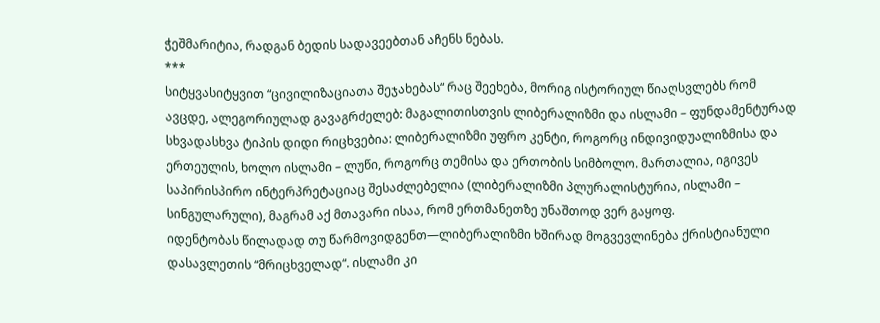ჭეშმარიტია, რადგან ბედის სადავეებთან აჩენს ნებას.
***
სიტყვასიტყვით “ცივილიზაციათა შეჯახებას“ რაც შეეხება, მორიგ ისტორიულ წიაღსვლებს რომ ავცდე, ალეგორიულად გავაგრძელებ: მაგალითისთვის ლიბერალიზმი და ისლამი – ფუნდამენტურად სხვადასხვა ტიპის დიდი რიცხვებია: ლიბერალიზმი უფრო კენტი, როგორც ინდივიდუალიზმისა და ერთეულის, ხოლო ისლამი – ლუწი, როგორც თემისა და ერთობის სიმბოლო. მართალია, იგივეს საპირისპირო ინტერპრეტაციაც შესაძლებელია (ლიბერალიზმი პლურალისტურია, ისლამი – სინგულარული), მაგრამ აქ მთავარი ისაა, რომ ერთმანეთზე უნაშთოდ ვერ გაყოფ.
იდენტობას წილადად თუ წარმოვიდგენთ—ლიბერალიზმი ხშირად მოგვევლინება ქრისტიანული დასავლეთის “მრიცხველად“. ისლამი კი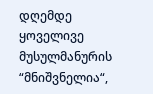დღემდე ყოველივე მუსულმანურის “მნიშვნელია“,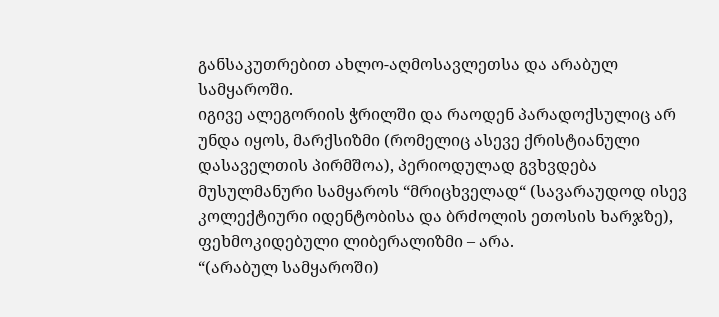განსაკუთრებით ახლო-აღმოსავლეთსა და არაბულ სამყაროში.
იგივე ალეგორიის ჭრილში და რაოდენ პარადოქსულიც არ უნდა იყოს, მარქსიზმი (რომელიც ასევე ქრისტიანული დასაველთის პირმშოა), პერიოდულად გვხვდება მუსულმანური სამყაროს “მრიცხველად“ (სავარაუდოდ ისევ კოლექტიური იდენტობისა და ბრძოლის ეთოსის ხარჯზე), ფეხმოკიდებული ლიბერალიზმი – არა.
“(არაბულ სამყაროში)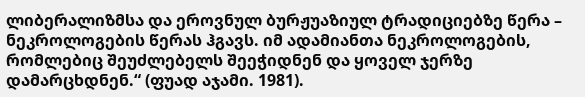ლიბერალიზმსა და ეროვნულ ბურჟუაზიულ ტრადიციებზე წერა – ნეკროლოგების წერას ჰგავს. იმ ადამიანთა ნეკროლოგების, რომლებიც შეუძლებელს შეეჭიდნენ და ყოველ ჯერზე დამარცხდნენ.“ (ფუად აჯამი. 1981).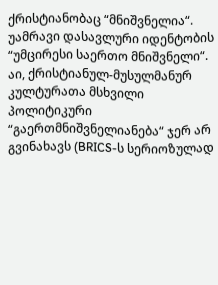ქრისტიანობაც “მნიშვნელია“. უამრავი დასავლური იდენტობის “უმცირესი საერთო მნიშვნელი“. აი, ქრისტიანულ-მუსულმანურ კულტურათა მსხვილი პოლიტიკური “გაერთმნიშვნელიანება“ ჯერ არ გვინახავს (BRICS-ს სერიოზულად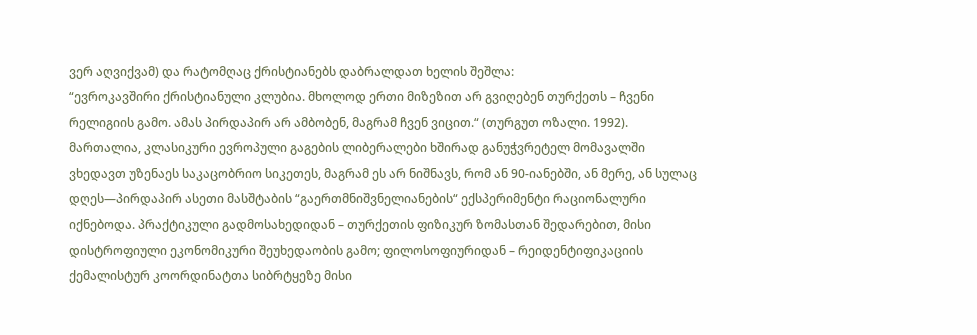ვერ აღვიქვამ) და რატომღაც ქრისტიანებს დაბრალდათ ხელის შეშლა:
“ევროკავშირი ქრისტიანული კლუბია. მხოლოდ ერთი მიზეზით არ გვიღებენ თურქეთს – ჩვენი რელიგიის გამო. ამას პირდაპირ არ ამბობენ, მაგრამ ჩვენ ვიცით.“ (თურგუთ ოზალი. 1992).
მართალია, კლასიკური ევროპული გაგების ლიბერალები ხშირად განუჭვრეტელ მომავალში ვხედავთ უზენაეს საკაცობრიო სიკეთეს, მაგრამ ეს არ ნიშნავს, რომ ან 90-იანებში, ან მერე, ან სულაც დღეს—პირდაპირ ასეთი მასშტაბის “გაერთმნიშვნელიანების“ ექსპერიმენტი რაციონალური იქნებოდა. პრაქტიკული გადმოსახედიდან – თურქეთის ფიზიკურ ზომასთან შედარებით, მისი დისტროფიული ეკონომიკური შეუხედაობის გამო; ფილოსოფიურიდან – რეიდენტიფიკაციის ქემალისტურ კოორდინატთა სიბრტყეზე მისი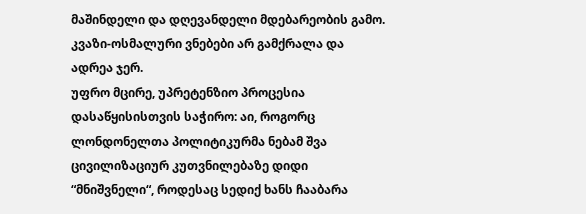მაშინდელი და დღევანდელი მდებარეობის გამო. კვაზი-ოსმალური ვნებები არ გამქრალა და ადრეა ჯერ.
უფრო მცირე, უპრეტენზიო პროცესია დასაწყისისთვის საჭირო: აი, როგორც ლონდონელთა პოლიტიკურმა ნებამ შვა ცივილიზაციურ კუთვნილებაზე დიდი “მნიშვნელი“, როდესაც სედიქ ხანს ჩააბარა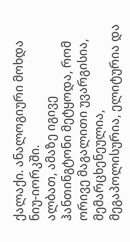ქალაქი. ანალოგიური მოხდა ნიუ-იორკში.
ალბათ, ამაზე იგივე ჰანთინგტონი მეტყოდა, რომ ორივე მაგალითი უვარგისია, მემარცხენეულია, მეგაპოლისურია, ელიტურია და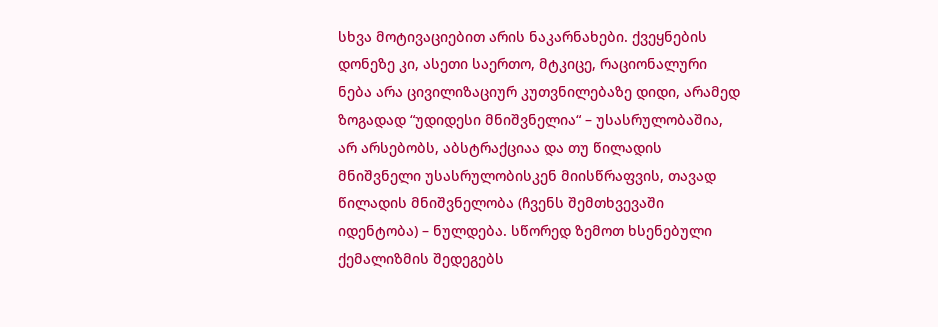სხვა მოტივაციებით არის ნაკარნახები. ქვეყნების დონეზე კი, ასეთი საერთო, მტკიცე, რაციონალური ნება არა ცივილიზაციურ კუთვნილებაზე დიდი, არამედ ზოგადად “უდიდესი მნიშვნელია“ – უსასრულობაშია, არ არსებობს, აბსტრაქციაა და თუ წილადის მნიშვნელი უსასრულობისკენ მიისწრაფვის, თავად წილადის მნიშვნელობა (ჩვენს შემთხვევაში იდენტობა) – ნულდება. სწორედ ზემოთ ხსენებული ქემალიზმის შედეგებს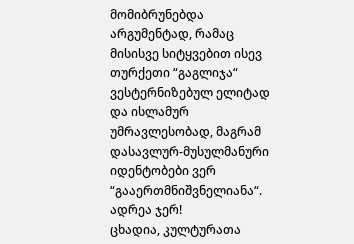მომიბრუნებდა არგუმენტად, რამაც მისისვე სიტყვებით ისევ თურქეთი “გაგლიჯა“ ვესტერნიზებულ ელიტად და ისლამურ უმრავლესობად, მაგრამ დასავლურ-მუსულმანური იდენტობები ვერ “გააერთმნიშვნელიანა“.
ადრეა ჯერ!
ცხადია, კულტურათა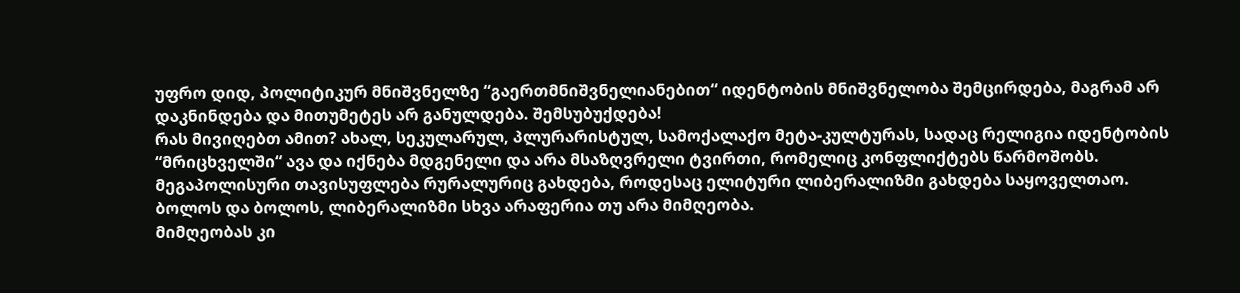უფრო დიდ, პოლიტიკურ მნიშვნელზე “გაერთმნიშვნელიანებით“ იდენტობის მნიშვნელობა შემცირდება, მაგრამ არ დაკნინდება და მითუმეტეს არ განულდება. შემსუბუქდება!
რას მივიღებთ ამით? ახალ, სეკულარულ, პლურარისტულ, სამოქალაქო მეტა-კულტურას, სადაც რელიგია იდენტობის “მრიცხველში“ ავა და იქნება მდგენელი და არა მსაზღვრელი ტვირთი, რომელიც კონფლიქტებს წარმოშობს.
მეგაპოლისური თავისუფლება რურალურიც გახდება, როდესაც ელიტური ლიბერალიზმი გახდება საყოველთაო.
ბოლოს და ბოლოს, ლიბერალიზმი სხვა არაფერია თუ არა მიმღეობა.
მიმღეობას კი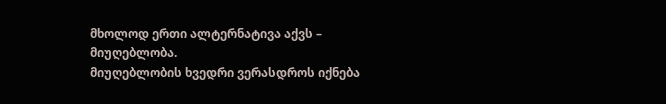მხოლოდ ერთი ალტერნატივა აქვს – მიუღებლობა.
მიუღებლობის ხვედრი ვერასდროს იქნება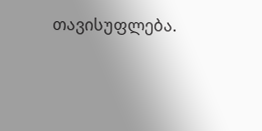თავისუფლება.